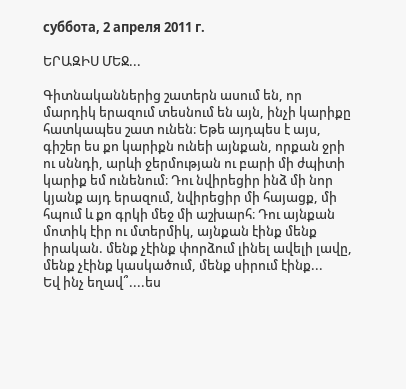суббота, 2 апреля 2011 г.

ԵՐԱԶԻՍ ՄԵՋ...

Գիտնականներից շատերն ասում են, որ մարդիկ երազում տեսնում են այն, ինչի կարիքը հատկապես շատ ունեն։ Եթե այդպես է այս, գիշեր ես քո կարիքն ունեի այնքան, որքան ջրի ու սննդի, արևի ջերմության ու բարի մի ժպիտի կարիք եմ ունենում։ Դու նվիրեցիր ինձ մի նոր կյանք այդ երազում, նվիրեցիր մի հայացք, մի հպում և քո գրկի մեջ մի աշխարհ։ Դու այնքան մոտիկ էիր ու մտերմիկ, այնքան էինք մենք իրական. մենք չէինք փորձում լինել ավելի լավը, մենք չէինք կասկածում, մենք սիրում էինք...
Եվ ինչ եղավ՞....ես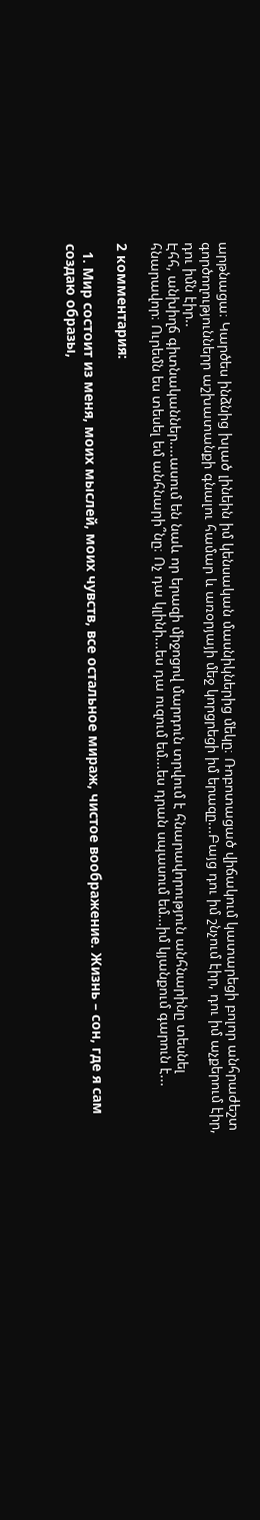արթնացա։ Կարծես ինձնից խլած լինեին իմ կենսական մասնիկներից մեկը։ Ռոբոտացած վիճակում կատարեցի բոլոր անհրաժեշտ գործողություններր աշխատանքի գնալու համար և առօրյայի մեջ կորցրեցի իմ երազը...Բայց դու իմ շնչում էիր, դու իմ աչքերում էիր, դու իմն էիր..
Էհհ, անխիղճ գիտնականներ....ասում են նաև որ երազի միջոցով մարդուն տրվում է հնարավորություն անհնարինը տեսնել հնարավոր։ Ուրեմն ես տեսել եմ անհնարի՞նը։ Ոչ դա կլինի...ես դա ուզում եմ...ես դրան սպասում եմ...իմ կյանքում գարուն է...

2 комментария:

  1. Мир состоит из меня, моих мыслей, моих чувств, все остальное мираж, чистое воображение. Жизнь – сон, где я сам создаю образы,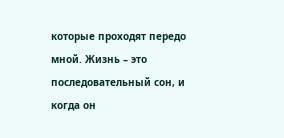которые проходят передо мной. Жизнь – это последовательный сон, и когда он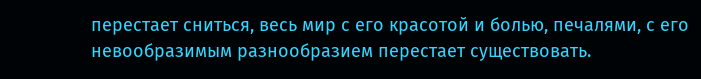перестает сниться, весь мир с его красотой и болью, печалями, с его невообразимым разнообразием перестает существовать.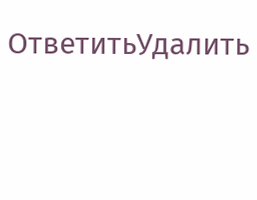ОтветитьУдалить